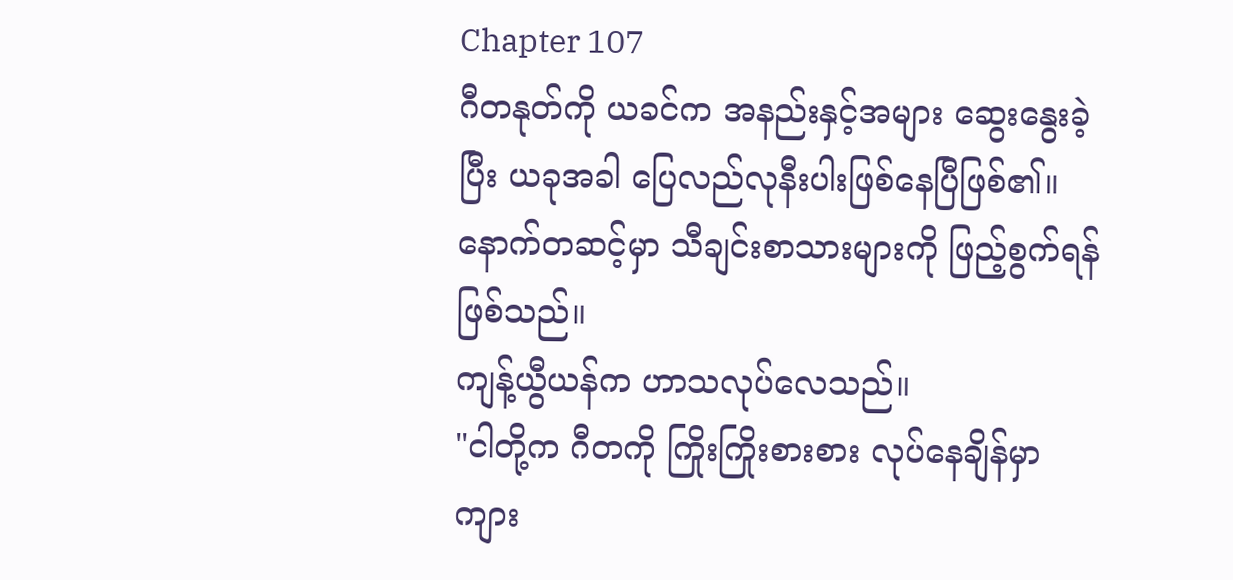Chapter 107
ဂီတနုတ်ကို ယခင်က အနည်းနှင့်အများ ဆွေးနွေးခဲ့ပြီး ယခုအခါ ပြေလည်လုနီးပါးဖြစ်နေပြီဖြစ်၏။ နောက်တဆင့်မှာ သီချင်းစာသားများကို ဖြည့်စွက်ရန်ဖြစ်သည်။
ကျန့်ယွီယန်က ဟာသလုပ်လေသည်။
"ငါတို့က ဂီတကို ကြိုးကြိုးစားစား လုပ်နေချိန်မှာ ကျား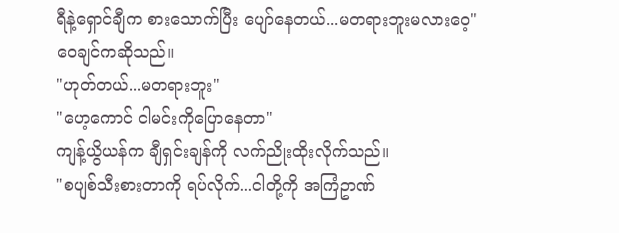ရီနဲ့ရှောင်ချီက စားသောက်ပြီး ပျော်နေတယ်...မတရားဘူးမလားဝေ့"
ဝေချင်ကဆိုသည်။
"ဟုတ်တယ်...မတရားဘူး"
"ဟေ့ကောင် ငါမင်းကိုပြောနေတာ"
ကျန့်ယွိယန်က ချီရှင်းချန်ကို လက်ညိုးထိုးလိုက်သည်။
"စပျစ်သီးစားတာကို ရပ်လိုက်...ငါတို့ကို အကြံဥာဏ်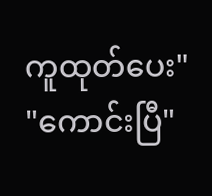ကူထုတ်ပေး"
"ကောင်းပြီ"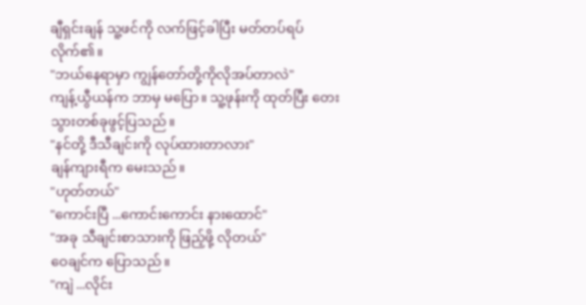ချီရှင်းချန် သူ့ဖင်ကို လက်ဖြင့်ခါပြီး မတ်တပ်ရပ်လိုက်၏။
"ဘယ်နေရာမှာ ကျွန်တော်တို့ကိုလိုအပ်တာလဲ"
ကျန့်ယွီယန်က ဘာမှ မပြော။ သူ့ဖုန်းကို ထုတ်ပြီး တေးသွားတစ်ခုဖွင့်ပြသည်။
"နင်တို့ ဒီသီချင်းကို လုပ်ထားတာလား"
ချန်ကျားရီက မေးသည်။
"ဟုတ်တယ်"
"ကောင်းပြီ ...ကောင်းကောင်း နားထောင်"
"အခု သီချင်းစာသားကို ဖြည့်ဖို့ လိုတယ်"
ဝေချင်က ပြောသည်။
"ကျဲ ...လိုင်း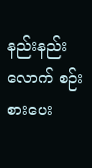နည်းနည်းလောက် စဉ်းစားပေး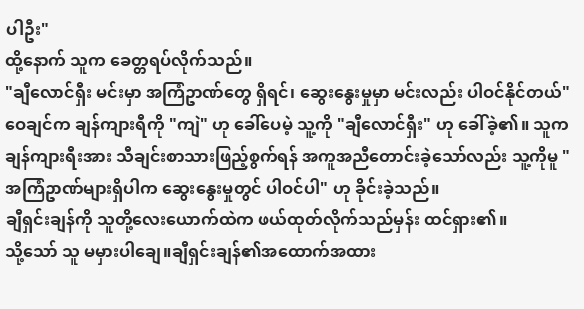ပါဦး"
ထို့နောက် သူက ခေတ္တရပ်လိုက်သည်။
"ချီလောင်ရှီး မင်းမှာ အကြံဥာဏ်တွေ ရှိရင်၊ ဆွေးနွေးမှုမှာ မင်းလည်း ပါဝင်နိုင်တယ်"
ဝေချင်က ချန်ကျားရီကို "ကျဲ" ဟု ခေါ်ပေမဲ့ သူ့ကို "ချီလောင်ရှီး" ဟု ခေါ်ခဲ့၏။ သူက ချန်ကျားရီးအား သီချင်းစာသားဖြည့်စွက်ရန် အကူအညီတောင်းခဲ့သော်လည်း သူ့ကိုမူ "အကြံဥာဏ်များရှိပါက ဆွေးနွေးမှုတွင် ပါဝင်ပါ" ဟု ခိုင်းခဲ့သည်။
ချီရှင်းချန်ကို သူတို့လေးယောက်ထဲက ဖယ်ထုတ်လိုက်သည်မှန်း ထင်ရှား၏။
သို့သော် သူ မမှားပါချေ။ချီရှင်းချန်၏အထောက်အထား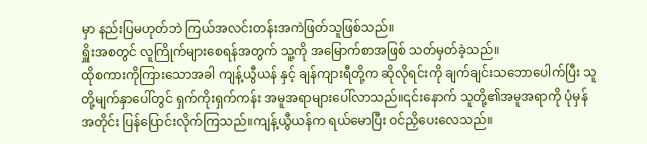မှာ နည်းပြမဟုတ်ဘဲ ကြယ်အလင်းတန်းအကဲဖြတ်သူဖြစ်သည်။
ရှိူးအစတွင် လူကြိုက်များစေရန်အတွက် သူ့ကို အမြောက်စာအဖြစ် သတ်မှတ်ခဲ့သည်။
ထိုစကားကိုကြားသောအခါ ကျန့်ယွီယန် နှင့် ချန်ကျားရီတို့က ဆိုလိုရင်းကို ချက်ချင်းသဘောပေါက်ပြီး သူတို့မျက်နှာပေါ်တွင် ရှက်ကိုးရှက်ကန်း အမူအရာများပေါ်လာသည်။၎င်းနောက် သူတို့၏အမူအရာကို ပုံမှန်အတိုင်း ပြန်ပြောင်းလိုက်ကြသည်။ကျန့်ယွီယန်က ရယ်မောပြီး ဝင်ညှိပေးလေသည်။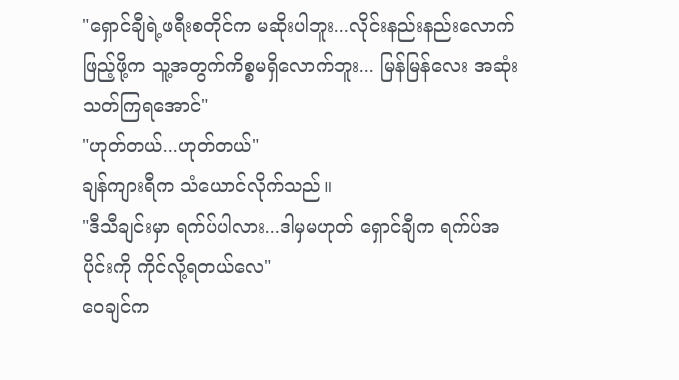"ရှောင်ချီရဲ့ဖရီးစတိုင်က မဆိုးပါဘူး...လိုင်းနည်းနည်းလောက်ဖြည့်ဖို့က သူ့အတွက်ကိစ္စမရှိလောက်ဘူး... မြန်မြန်လေး အဆုံးသတ်ကြရအောင်"
"ဟုတ်တယ်...ဟုတ်တယ်"
ချန်ကျားရီက သံယောင်လိုက်သည်။
"ဒီသီချင်းမှာ ရက်ပ်ပါလား...ဒါမှမဟုတ် ရှောင်ချီက ရက်ပ်အပိုင်းကို ကိုင်လို့ရတယ်လေ"
ဝေချင်က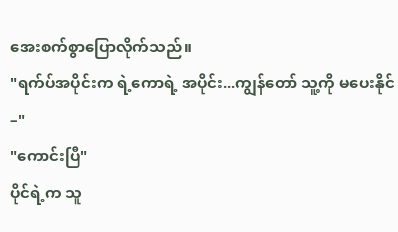အေးစက်စွာပြောလိုက်သည်။
"ရက်ပ်အပိုင်းက ရဲ့ကောရဲ့ အပိုင်း...ကျွန်တော် သူ့ကို မပေးနိုင်–"
"ကောင်းပြီ"
ပိုင်ရဲ့က သူ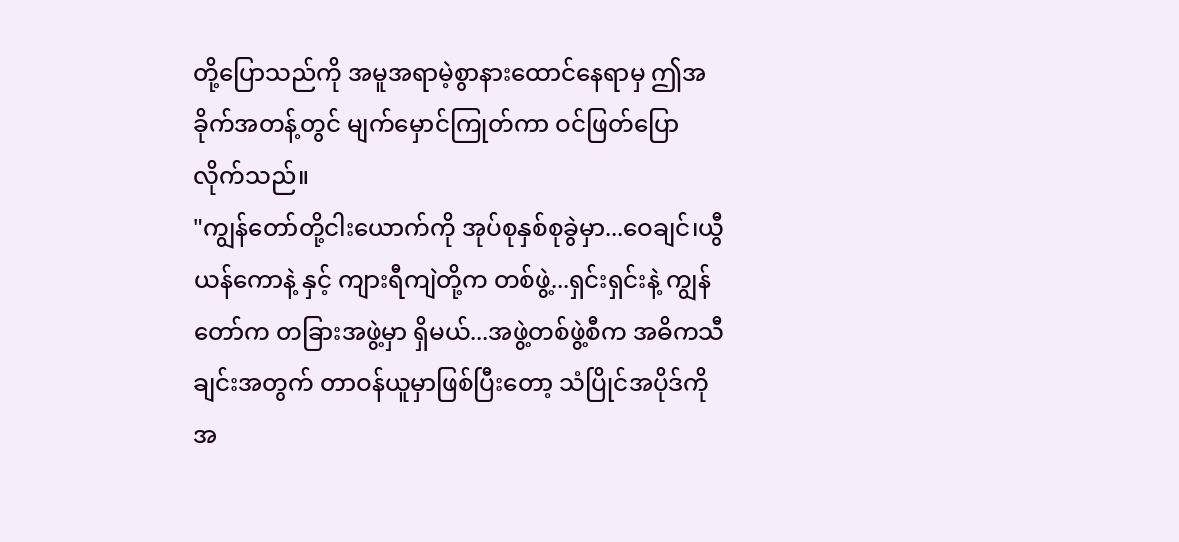တို့ပြောသည်ကို အမူအရာမဲ့စွာနားထောင်နေရာမှ ဤအခိုက်အတန့်တွင် မျက်မှောင်ကြုတ်ကာ ဝင်ဖြတ်ပြောလိုက်သည်။
"ကျွန်တော်တို့ငါးယောက်ကို အုပ်စုနှစ်စုခွဲမှာ...ဝေချင်၊ယွီယန်ကောနဲ့ နှင့် ကျားရီကျဲတို့က တစ်ဖွဲ့...ရှင်းရှင်းနဲ့ ကျွန်တော်က တခြားအဖွဲ့မှာ ရှိမယ်...အဖွဲ့တစ်ဖွဲ့စီက အဓိကသီချင်းအတွက် တာဝန်ယူမှာဖြစ်ပြီးတော့ သံပြိုင်အပိုဒ်ကို အ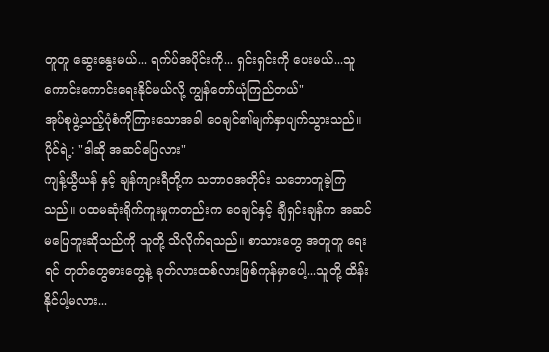တူတူ ဆွေးနွေးမယ်... ရက်ပ်အပိုင်းကို... ရှင်းရှင်းကို ပေးမယ်...သူကောင်းကောင်းရေးနိုင်မယ်လို့ ကျွန်တော်ယုံကြည်တယ်"
အုပ်စုဖွဲ့သည့်ပုံစံကိုကြားသောအခါ ဝေချင်၏မျက်နှာပျက်သွားသည်။
ပိုင်ရဲ့: "ဒါဆို အဆင်ပြေလား"
ကျန့်ယွီယန် နှင့် ချန်ကျားရီတို့က သဘာဝအတိုင်း သဘောတူခဲ့ကြသည်။ ပထမဆုံးရိုက်ကူးမှုကတည်းက ဝေချင်နှင့် ချီရှင်းချန်က အဆင်မပြေဘူးဆိုသည်ကို သူတို့ သိလိုက်ရသည်။ စာသားတွေ အတူတူ ရေးရင် တုတ်တွေဓားတွေနဲ့ ခုတ်လားထစ်လားဖြစ်ကုန်မှာပေါ့...သူတို့ ထိန်းနိုင်ပါ့မလား...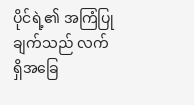ပိုင်ရဲ့၏ အကြံပြုချက်သည် လက်ရှိအခြေ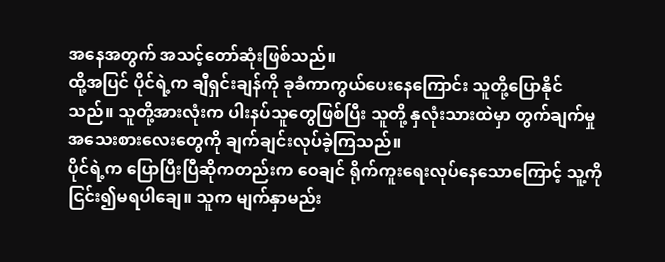အနေအတွက် အသင့်တော်ဆုံးဖြစ်သည်။
ထို့အပြင် ပိုင်ရဲ့က ချီရှင်းချန်ကို ခုခံကာကွယ်ပေးနေကြောင်း သူတို့ပြောနိုင်သည်။ သူတို့အားလုံးက ပါးနပ်သူတွေဖြစ်ပြီး သူတို့ နှလုံးသားထဲမှာ တွက်ချက်မှုအသေးစားလေးတွေကို ချက်ချင်းလုပ်ခဲ့ကြသည်။
ပိုင်ရဲ့က ပြောပြီးပြီဆိုကတည်းက ဝေချင် ရိုက်ကူးရေးလုပ်နေသောကြောင့် သူ့ကို ငြင်း၍မရပါချေ။ သူက မျက်နှာမည်း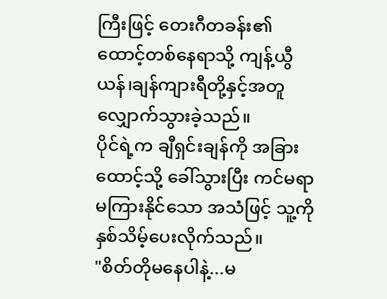ကြီးဖြင့် တေးဂီတခန်း၏ထောင့်တစ်နေရာသို့ ကျန့်ယွီယန်၊ချန်ကျားရီတို့နှင့်အတူ လျှောက်သွားခဲ့သည်။
ပိုင်ရဲ့က ချီရှင်းချန်ကို အခြားထောင့်သို့ ခေါ်သွားပြီး ကင်မရာ မကြားနိုင်သော အသံဖြင့် သူ့ကို နှစ်သိမ့်ပေးလိုက်သည်။
"စိတ်တိုမနေပါနဲ့...မ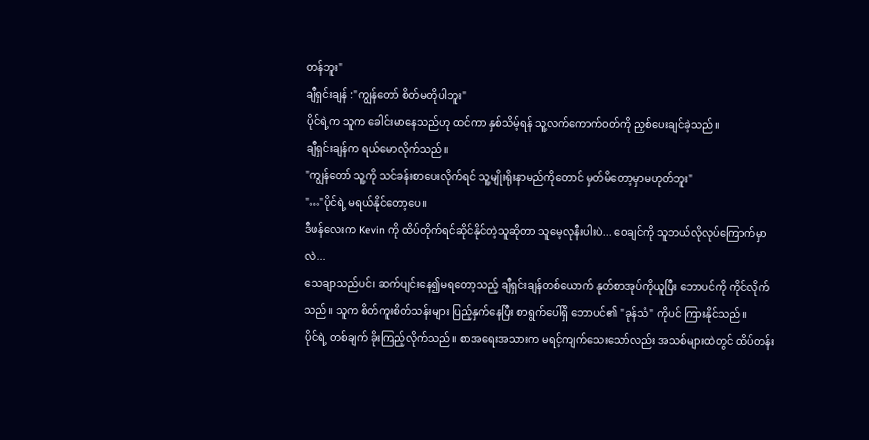တန်ဘူး"
ချီရှင်းချန် :"ကျွန်တော် စိတ်မတိုပါဘူး"
ပိုင်ရဲ့က သူက ခေါင်းမာနေသည်ဟု ထင်ကာ နှစ်သိမ့်ရန် သူ့လက်ကောက်ဝတ်ကို ညှစ်ပေးချင်ခဲ့သည်။
ချီရှင်းချန်က ရယ်မောလိုက်သည်။
"ကျွန်တော် သူ့ကို သင်ခန်းစာပေးလိုက်ရင် သူ့မျိုးရိုးနာမည်ကိုတောင် မှတ်မိတော့မှာမဟုတ်ဘူး"
"…"ပိုင်ရဲ့ မရယ်နိုင်တော့ပေ။
ဒီဖန်လေးက Kevin ကို ထိပ်တိုက်ရင်ဆိုင်နိုင်တဲ့သူဆိုတာ သူမေ့လုနီးပါးပဲ... ဝေချင်ကို သူဘယ်လိုလုပ်ကြောက်မှာလဲ...
သေချာသည်ပင်၊ ဆက်ပျင်းနေ၍မရတော့သည့် ချီရှင်းချန်တစ်ယောက် နုတ်စာအုပ်ကိုယူပြီး ဘောပင်ကို ကိုင်လိုက်သည်။ သူက စိတ်ကူးစိတ်သန်းများ ပြည့်နှက်နေပြီး စာရွက်ပေါ်ရှိ ဘောပင်၏ "ခုန်သံ" ကိုပင် ကြားနိုင်သည်။
ပိုင်ရဲ့ တစ်ချက် ခိုးကြည့်လိုက်သည်။ စာအရေးအသားက မရင့်ကျက်သေးသော်လည်း အသစ်များထဲတွင် ထိပ်တန်း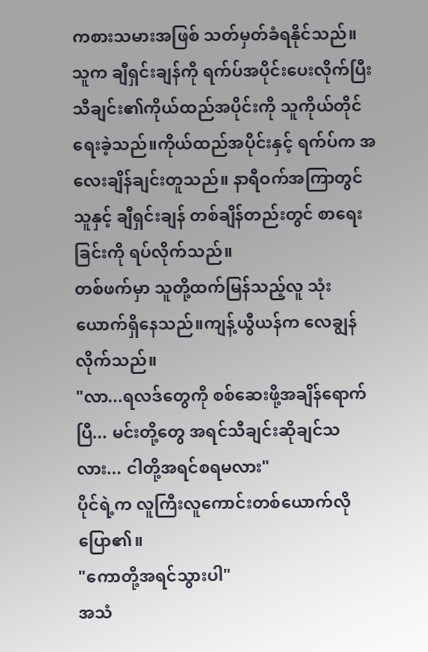ကစားသမားအဖြစ် သတ်မှတ်ခံရနိုင်သည်။
သူက ချီရှင်းချန်ကို ရက်ပ်အပိုင်းပေးလိုက်ပြီး သီချင်း၏ကိုယ်ထည်အပိုင်းကို သူကိုယ်တိုင်ရေးခဲ့သည်။ကိုယ်ထည်အပိုင်းနှင့် ရက်ပ်က အလေးချိန်ချင်းတူသည်။ နာရီဝက်အကြာတွင် သူနှင့် ချီရှင်းချန် တစ်ချိန်တည်းတွင် စာရေးခြင်းကို ရပ်လိုက်သည်။
တစ်ဖက်မှာ သူတို့ထက်မြန်သည့်လူ သုံးယောက်ရှိနေသည်။ကျန့်ယွီယန်က လေချွန်လိုက်သည်။
"လာ...ရလဒ်တွေကို စစ်ဆေးဖို့အချိန်ရောက်ပြီ... မင်းတို့တွေ အရင်သီချင်းဆိုချင်သလား... ငါတို့အရင်စရမလား"
ပိုင်ရဲ့က လူကြီးလူကောင်းတစ်ယောက်လိုပြော၏။
"ကောတို့အရင်သွားပါ"
အသံ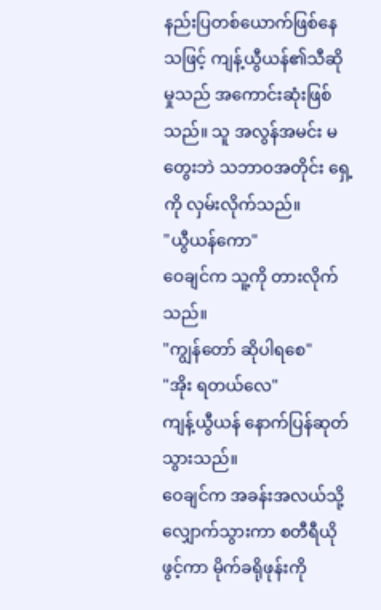နည်းပြတစ်ယောက်ဖြစ်နေသဖြင့် ကျန့်ယွီယန်၏သီဆိုမှုသည် အကောင်းဆုံးဖြစ်သည်။ သူ အလွန်အမင်း မတွေးဘဲ သဘာဝအတိုင်း ရှေ့ကို လှမ်းလိုက်သည်။
"ယွီယန်ကော"
ဝေချင်က သူ့ကို တားလိုက်သည်။
"ကျွန်တော် ဆိုပါရစေ"
"အိုး ရတယ်လေ"
ကျန့်ယွီယန် နောက်ပြန်ဆုတ်သွားသည်။
ဝေချင်က အခန်းအလယ်သို့ လျှောက်သွားကာ စတီရီယိုဖွင့်ကာ မိုက်ခရိုဖုန်းကို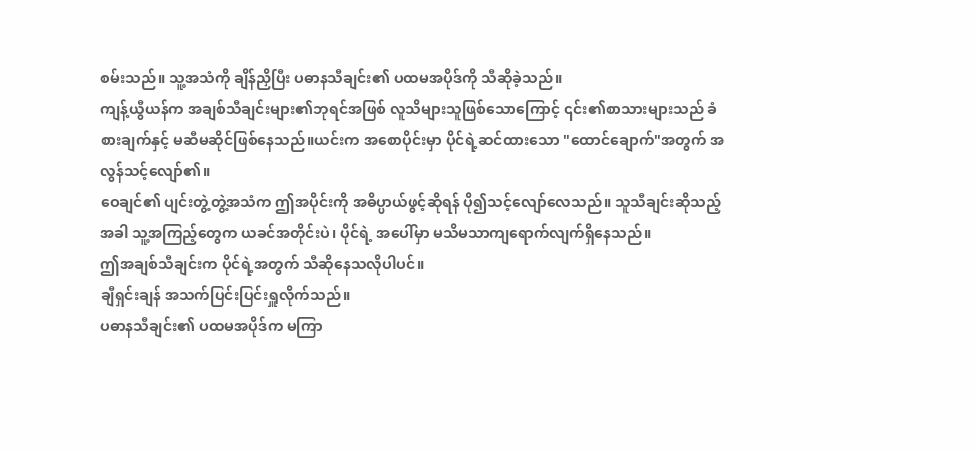စမ်းသည်။ သူ့အသံကို ချိန်ညှိပြီး ပဓာနသီချင်း၏ ပထမအပိုဒ်ကို သီဆိုခဲ့သည်။
ကျန့်ယွီယန်က အချစ်သီချင်းများ၏ဘုရင်အဖြစ် လူသိများသူဖြစ်သောကြောင့် ၎င်း၏စာသားများသည် ခံစားချက်နှင့် မဆီမဆိုင်ဖြစ်နေသည်။ယင်းက အစောပိုင်းမှာ ပိုင်ရဲ့ဆင်ထားသော "ထောင်ချောက်"အတွက် အလွန်သင့်လျော်၏။
ဝေချင်၏ ပျင်းတွဲ့တွဲ့အသံက ဤအပိုင်းကို အဓိပ္ပာယ်ဖွင့်ဆိုရန် ပို၍သင့်လျော်လေသည်။ သူသီချင်းဆိုသည့်အခါ သူ့အကြည့်တွေက ယခင်အတိုင်းပဲ၊ ပိုင်ရဲ့ အပေါ်မှာ မသိမသာကျရောက်လျက်ရှိနေသည်။
ဤအချစ်သီချင်းက ပိုင်ရဲ့အတွက် သီဆိုနေသလိုပါပင်။
ချီရှင်းချန် အသက်ပြင်းပြင်းရှူလိုက်သည်။
ပဓာနသီချင်း၏ ပထမအပိုဒ်က မကြာ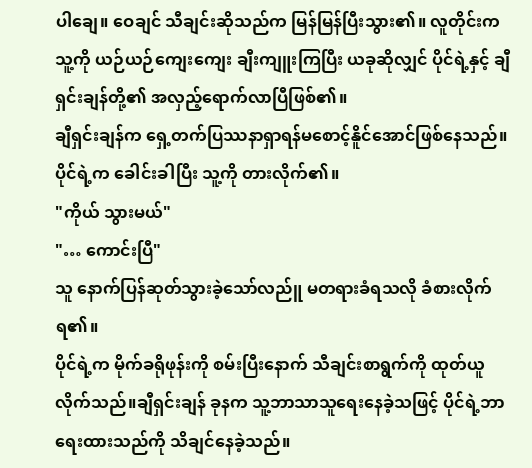ပါချေ။ ဝေချင် သီချင်းဆိုသည်က မြန်မြန်ပြီးသွား၏။ လူတိုင်းက သူ့ကို ယဉ်ယဉ်ကျေးကျေး ချီးကျူးကြပြီး ယခုဆိုလျှင် ပိုင်ရဲ့နှင့် ချီရှင်းချန်တို့၏ အလှည့်ရောက်လာပြီဖြစ်၏။
ချီရှင်းချန်က ရှေ့တက်ပြဿနာရှာရန်မစောင့်နိူင်အောင်ဖြစ်နေသည်။ပိုင်ရဲ့က ခေါင်းခါပြီး သူ့ကို တားလိုက်၏။
"ကိုယ် သွားမယ်"
"… ကောင်းပြီ"
သူ နောက်ပြန်ဆုတ်သွားခဲ့သော်လည်ူ မတရားခံရသလို ခံစားလိုက်ရ၏။
ပိုင်ရဲ့က မိုက်ခရိုဖုန်းကို စမ်းပြီးနောက် သီချင်းစာရွက်ကို ထုတ်ယူလိုက်သည်။ချီရှင်းချန် ခုနက သူ့ဘာသာသူရေးနေခဲ့သဖြင့် ပိုင်ရဲ့ဘာရေးထားသည်ကို သိချင်နေခဲ့သည်။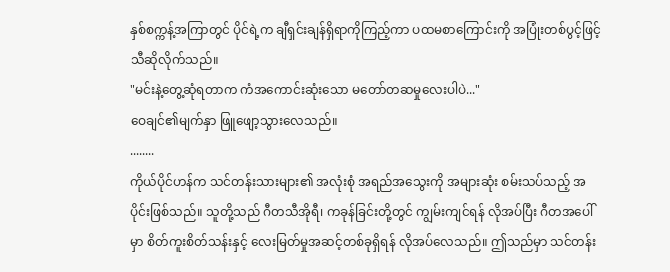နှစ်စက္ကန့်အကြာတွင် ပိုင်ရဲ့က ချီရှင်းချန်ရှိရာကိုကြည့်ကာ ပထမစာကြောင်းကို အပြုံးတစ်ပွင့်ဖြင့်သီဆိုလိုက်သည်။
"မင်းနဲ့တွေ့ဆုံရတာက ကံအကောင်းဆုံးသော မတော်တဆမှုလေးပါပဲ..."
ဝေချင်၏မျက်နှာ ဖြူဖျော့သွားလေသည်။
........
ကိုယ်ပိုင်ဟန်က သင်တန်းသားများ၏ အလုံးစုံ အရည်အသွေးကို အများဆုံး စမ်းသပ်သည့် အပိုင်းဖြစ်သည်။ သူတို့သည် ဂီတသီအိုရီ၊ ကခုန်ခြင်းတို့တွင် ကျွမ်းကျင်ရန် လိုအပ်ပြီး ဂီတအပေါ်မှာ စိတ်ကူးစိတ်သန်းနှင့် လေးမြတ်မှုအဆင့်တစ်ခုရှိရန် လိုအပ်လေသည်။ ဤသည်မှာ သင်တန်း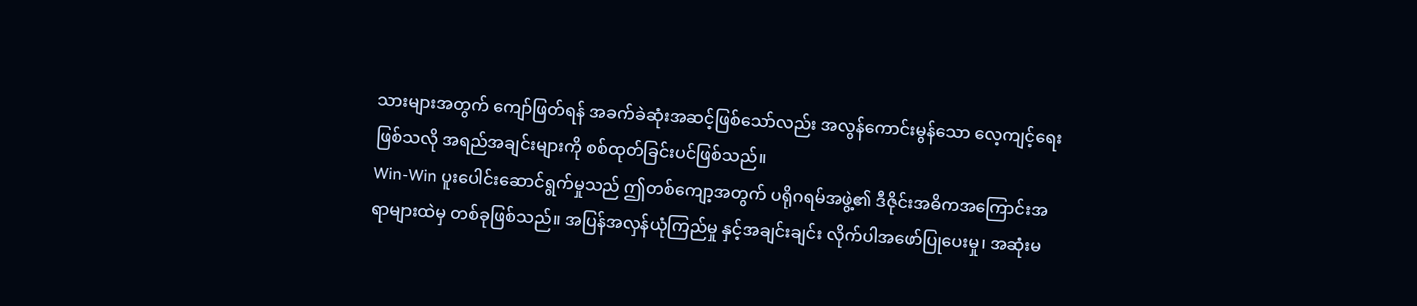သားများအတွက် ကျော်ဖြတ်ရန် အခက်ခဲဆုံးအဆင့်ဖြစ်သော်လည်း အလွန်ကောင်းမွန်သော လေ့ကျင့်ရေးဖြစ်သလို အရည်အချင်းများကို စစ်ထုတ်ခြင်းပင်ဖြစ်သည်။
Win-Win ပူးပေါင်းဆောင်ရွက်မှုသည် ဤတစ်ကျော့အတွက် ပရိုဂရမ်အဖွဲ့၏ ဒီဇိုင်းအဓိကအကြောင်းအရာများထဲမှ တစ်ခုဖြစ်သည်။ အပြန်အလှန်ယုံကြည်မှု နှင့်အချင်းချင်း လိုက်ပါအဖော်ပြုပေးမှု၊ အဆုံးမ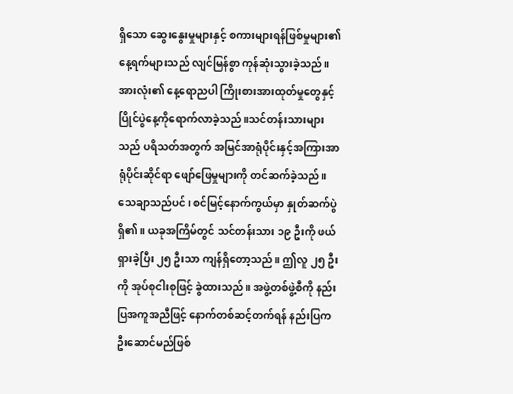ရှိသော ဆွေးနွေးမှုများနှင့် စကားများရန်ဖြစ်မှုများ၏ နေ့ရက်များသည် လျင်မြန်စွာ ကုန်ဆုံးသွားခဲ့သည်။ အားလုံး၏ နေ့ရောညပါ ကြိုးစားအားထုတ်မှုတွေနှင့် ပြိုင်ပွဲနေ့ကိုရောက်လာခဲ့သည်။သင်တန်းသားများသည် ပရိသတ်အတွက် အမြင်အာရုံပိုင်းနှင့်အကြားအာရုံပိုင်းဆိုင်ရာ ဖျော်ဖြေမှုများကို တင်ဆက်ခဲ့သည်။
သေချာသည်ပင်၊ စင်မြင့်နောက်ကွယ်မှာ နှုတ်ဆက်ပွဲရှိ၏။ ယခုအကြိမ်တွင် သင်တန်းသား ၁၉ ဦးကို ဖယ်ရှားခဲ့ပြီး ၂၅ ဦးသာ ကျန်ရှိတော့သည်။ ဤလူ ၂၅ ဦးကို အုပ်စုငါးစုဖြင့် ခွဲထားသည်။ အဖွဲ့တစ်ဖွဲ့စီကို နည်းပြအကူအညီဖြင့် နောက်တစ်ဆင့်တက်ရန် နည်းပြက ဦးဆောင်မည်ဖြစ်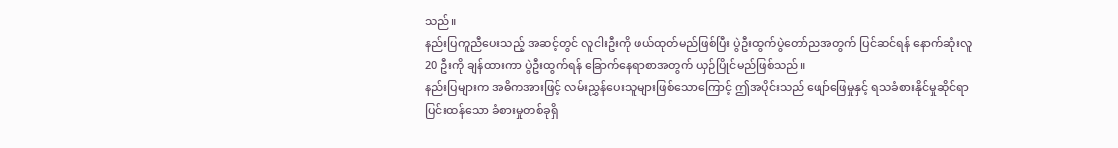သည်။
နည်းပြကူညီပေးသည့် အဆင့်တွင် လူငါးဦးကို ဖယ်ထုတ်မည်ဖြစ်ပြီး ပွဲဦးထွက်ပွဲတော်ညအတွက် ပြင်ဆင်ရန် နောက်ဆုံးလူ 20 ဦးကို ချန်ထားကာ ပွဲဦးထွက်ရန် ခြောက်နေရာစာအတွက် ယှဉ်ပြိုင်မည်ဖြစ်သည်။
နည်းပြများက အဓိကအားဖြင့် လမ်းညွှန်ပေးသူများဖြစ်သောကြောင့် ဤအပိုင်းသည် ဖျော်ဖြေမှုနှင့် ရသခံစားနိုင်မှုဆိုင်ရာ ပြင်းထန်သော ခံစားမှုတစ်ခုရှိ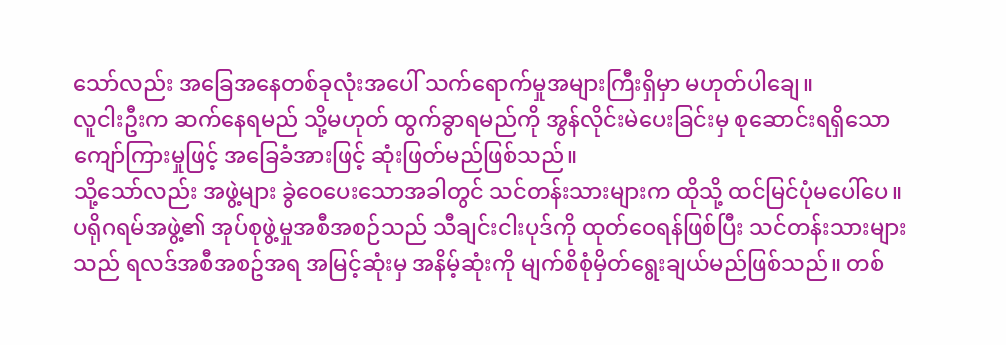သော်လည်း အခြေအနေတစ်ခုလုံးအပေါ် သက်ရောက်မှုအများကြီးရှိမှာ မဟုတ်ပါချေ။
လူငါးဦးက ဆက်နေရမည် သို့မဟုတ် ထွက်ခွာရမည်ကို အွန်လိုင်းမဲပေးခြင်းမှ စုဆောင်းရရှိသော ကျော်ကြားမှုဖြင့် အခြေခံအားဖြင့် ဆုံးဖြတ်မည်ဖြစ်သည်။
သို့သော်လည်း အဖွဲ့များ ခွဲဝေပေးသောအခါတွင် သင်တန်းသားများက ထိုသို့ ထင်မြင်ပုံမပေါ်ပေ။
ပရိုဂရမ်အဖွဲ့၏ အုပ်စုဖွဲ့မှုအစီအစဉ်သည် သီချင်းငါးပုဒ်ကို ထုတ်ဝေရန်ဖြစ်ပြီး သင်တန်းသားများသည် ရလဒ်အစီအစဥ်အရ အမြင့်ဆုံးမှ အနိမ့်ဆုံးကို မျက်စိစုံမှိတ်ရွေးချယ်မည်ဖြစ်သည်။ တစ်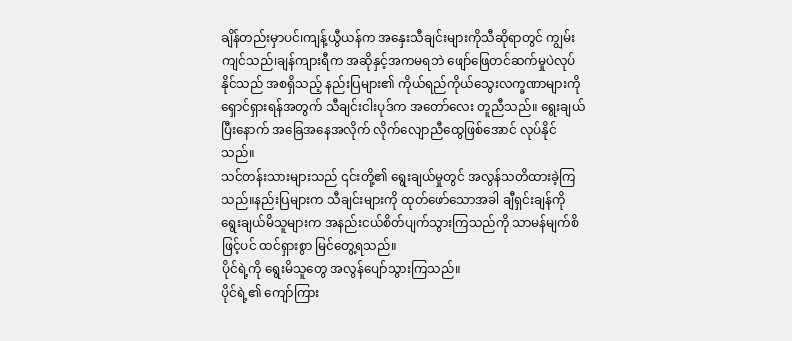ချိန်တည်းမှာပင်၊ကျန့်ယွီယန်က အနှေးသီချင်းများကိုသီဆိုရာတွင် ကျွမ်းကျင်သည်၊ချန်ကျားရီက အဆိုနှင့်အကမရဘဲ ဖျော်ဖြေတင်ဆက်မှုပဲလုပ်နိုင်သည် အစရှိသည့် နည်းပြများ၏ ကိုယ်ရည်ကိုယ်သွေးလက္ခဏာများကို ရှောင်ရှားရန်အတွက် သီချင်းငါးပုဒ်က အတော်လေး တူညီသည်။ ရွေးချယ်ပြီးနောက် အခြေအနေအလိုက် လိုက်လျောညီထွေဖြစ်အောင် လုပ်နိုင်သည်။
သင်တန်းသားများသည် ၎င်းတို့၏ ရွေးချယ်မှုတွင် အလွန်သတိထားခဲ့ကြသည်။နည်းပြများက သီချင်းများကို ထုတ်ဖော်သောအခါ ချီရှင်းချန်ကို ရွေးချယ်မိသူများက အနည်းငယ်စိတ်ပျက်သွားကြသည်ကို သာမန်မျက်စိဖြင့်ပင် ထင်ရှားစွာ မြင်တွေ့ရသည်။
ပိုင်ရဲ့ကို ရွေးမိသူတွေ အလွန်ပျော်သွားကြသည်။
ပိုင်ရဲ့၏ ကျော်ကြား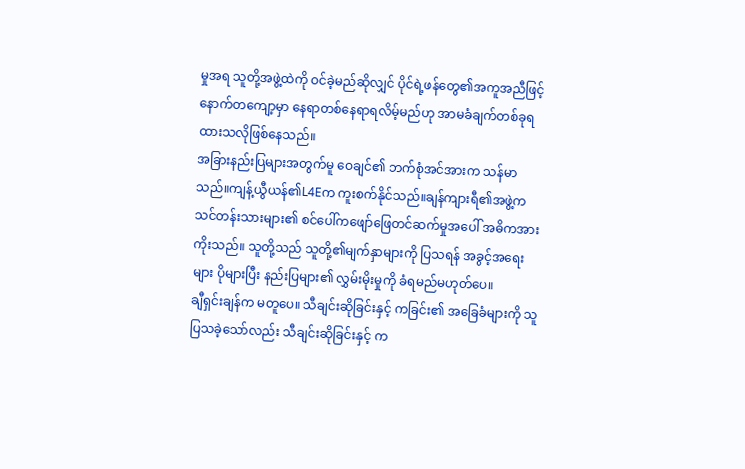မှုအရ သူတို့အဖွဲ့ထဲကို ဝင်ခဲ့မည်ဆိုလျှင် ပိုင်ရဲ့ဖန်တွေ၏အကူအညီဖြင့် နောက်တကျော့မှာ နေရာတစ်နေရာရလိမ့်မည်ဟု အာမခံချက်တစ်ခုရထားသလိုဖြစ်နေသည်။
အခြားနည်းပြများအတွက်မူ ဝေချင်၏ ဘက်စုံအင်အားက သန်မာသည်။ကျန့်ယွီယန်၏L4Eက ကူးစက်နိုင်သည်။ချန်ကျားရီ၏အဖွဲ့က
သင်တန်းသားများ၏ စင်ပေါ်ကဖျော်ဖြေတင်ဆက်မှုအပေါ် အဓိကအားကိုးသည်။ သူတို့သည် သူတို့၏မျက်နှာများကို ပြသရန် အခွင့်အရေးများ ပိုများပြီး နည်းပြများ၏ လွှမ်းမိုးမှုကို ခံရမည်မဟုတ်ပေ။
ချီရှင်းချန်က မတူပေ။ သီချင်းဆိုခြင်းနှင့် ကခြင်း၏ အခြေခံများကို သူပြသခဲ့သော်လည်း သီချင်းဆိုခြင်းနှင့် က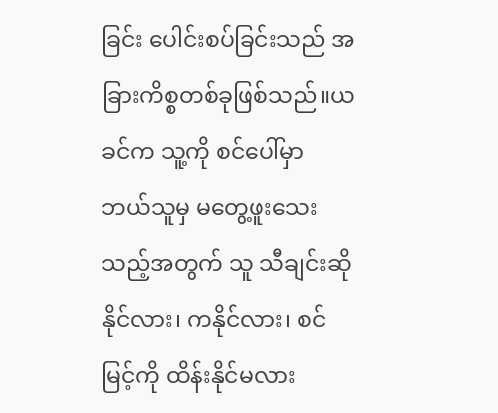ခြင်း ပေါင်းစပ်ခြင်းသည် အခြားကိစ္စတစ်ခုဖြစ်သည်။ယခင်က သူ့ကို စင်ပေါ်မှာ ဘယ်သူမှ မတွေ့ဖူးသေးသည့်အတွက် သူ သီချင်းဆိုနိုင်လား၊ ကနိုင်လား၊ စင်မြင့်ကို ထိန်းနိုင်မလား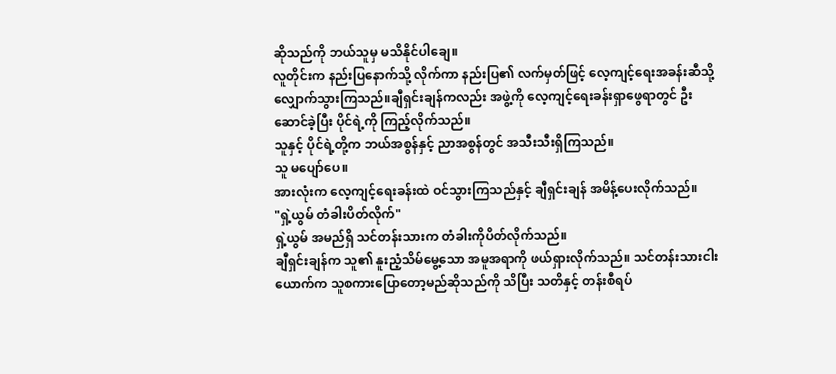ဆိုသည်ကို ဘယ်သူမှ မသိနိုင်ပါချေ။
လူတိုင်းက နည်းပြနောက်သို့ လိုက်ကာ နည်းပြ၏ လက်မှတ်ဖြင့် လေ့ကျင့်ရေးအခန်းဆီသို့ လျှောက်သွားကြသည်။ချီရှင်းချန်ကလည်း အဖွဲ့ကို လေ့ကျင့်ရေးခန်းရှာဖွေရာတွင် ဦးဆောင်ခဲ့ပြီး ပိုင်ရဲ့ကို ကြည့်လိုက်သည်။
သူနှင့် ပိုင်ရဲ့တို့က ဘယ်အစွန်နှင့် ညာအစွန်တွင် အသီးသီးရှိကြသည်။
သူ မပျော်ပေ။
အားလုံးက လေ့ကျင့်ရေးခန်းထဲ ဝင်သွားကြသည်နှင့် ချီရှင်းချန် အမိန့်ပေးလိုက်သည်။
"ရှဲ့ယွမ် တံခါးပိတ်လိုက်"
ရှဲ့ယွမ် အမည်ရှိ သင်တန်းသားက တံခါးကိုပိတ်လိုက်သည်။
ချီရှင်းချန်က သူ၏ နူးညံ့သိမ်မွေ့သော အမူအရာကို ဖယ်ရှားလိုက်သည်။ သင်တန်းသားငါးယောက်က သူစကားပြောတော့မည်ဆိုသည်ကို သိပြီး သတိနှင့် တန်းစီရပ်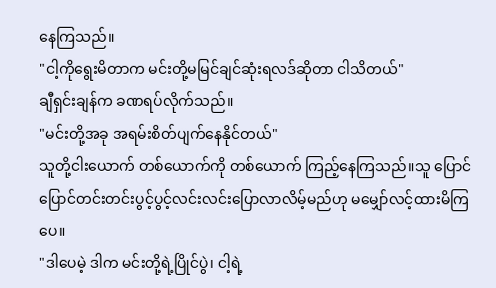နေကြသည်။
"ငါ့ကိုရွေးမိတာက မင်းတို့မမြင်ချင်ဆုံးရလဒ်ဆိုတာ ငါသိတယ်"
ချီရှင်းချန်က ခဏရပ်လိုက်သည်။
"မင်းတို့အခု အရမ်းစိတ်ပျက်နေနိုင်တယ်"
သူတို့ငါးယောက် တစ်ယောက်ကို တစ်ယောက် ကြည့်နေကြသည်။သူ ပြောင်ပြောင်တင်းတင်းပွင့်ပွင့်လင်းလင်းပြောလာလိမ့်မည်ဟု မမျှော်လင့်ထားမိကြပေ။
"ဒါပေမဲ့ ဒါက မင်းတို့ရဲ့ပြိုင်ပွဲ၊ ငါ့ရဲ့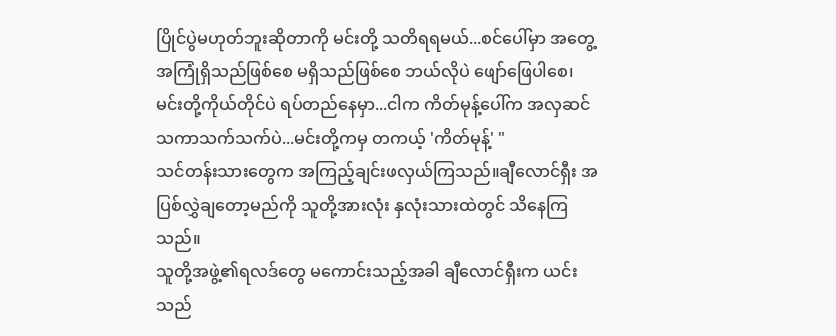ပြိုင်ပွဲမဟုတ်ဘူးဆိုတာကို မင်းတို့ သတိရရမယ်...စင်ပေါ်မှာ အတွေ့အကြုံရှိသည်ဖြစ်စေ မရှိသည်ဖြစ်စေ ဘယ်လိုပဲ ဖျော်ဖြေပါစေ၊ မင်းတို့ကိုယ်တိုင်ပဲ ရပ်တည်နေမှာ...ငါက ကိတ်မုန့်ပေါ်က အလှဆင်သကာသက်သက်ပဲ...မင်းတို့ကမှ တကယ့် 'ကိတ်မုန့်' "
သင်တန်းသားတွေက အကြည့်ချင်းဖလှယ်ကြသည်။ချီလောင်ရှီး အပြစ်လွှဲချတော့မည်ကို သူတို့အားလုံး နှလုံးသားထဲတွင် သိနေကြသည်။
သူတို့အဖွဲ့၏ရလဒ်တွေ မကောင်းသည့်အခါ ချီလောင်ရှီးက ယင်းသည်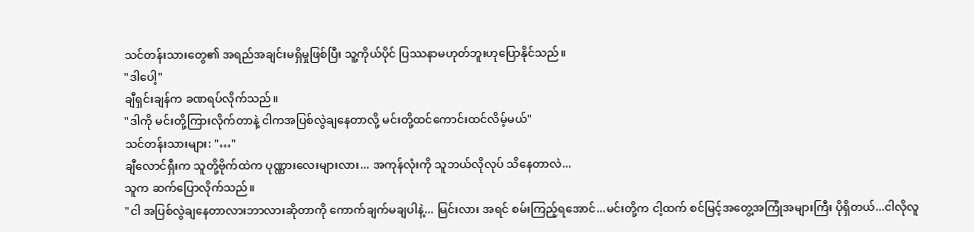သင်တန်းသားတွေ၏ အရည်အချင်းမရှိမှုဖြစ်ပြီး သူ့ကိုယ်ပိုင် ပြဿနာမဟုတ်ဘူးဟုပြောနိုင်သည်။
"ဒါပေါ့"
ချီရှင်းချန်က ခဏရပ်လိုက်သည်။
"ဒါကို မင်းတို့ကြားလိုက်တာနဲ့ ငါကအပြစ်လွဲချနေတာလို့ မင်းတို့ထင်ကောင်းထင်လိမ့်မယ်"
သင်တန်းသားများ: "…"
ချီလောင်ရှီးက သူတို့ဗိုက်ထဲက ပုဏ္ဏားလေးများလား... အကုန်လုံးကို သူဘယ်လိုလုပ် သိနေတာလဲ...
သူက ဆက်ပြောလိုက်သည်။
"ငါ အပြစ်လွဲချနေတာလားဘာလားဆိုတာကို ကောက်ချက်မချပါနဲ့... မြင်းလား အရင် စမ်းကြည့်ရအောင်...မင်းတို့က ငါ့ထက် စင်မြင့်အတွေ့အကြုံအများကြီး ပိုရှိတယ်...ငါလိုလူ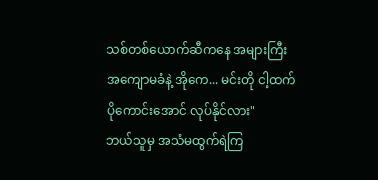သစ်တစ်ယောက်ဆီကနေ အများကြီးအကျောမခံနဲ့ အိုကေ... မင်းတို ငါ့ထက် ပိုကောင်းအောင် လုပ်နိုင်လား"
ဘယ်သူမှ အသံမထွက်ရဲကြ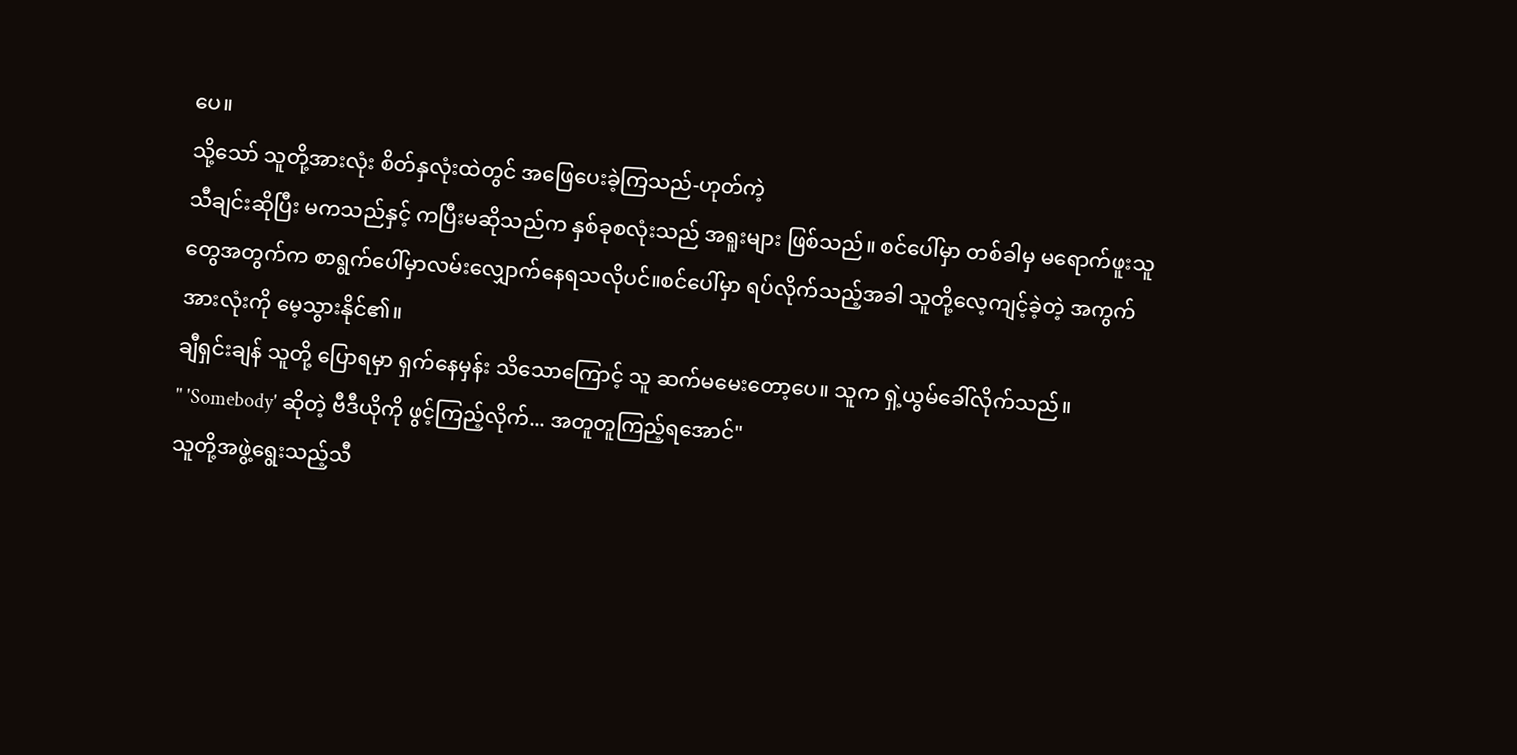ပေ။
သို့သော် သူတို့အားလုံး စိတ်နှလုံးထဲတွင် အဖြေပေးခဲ့ကြသည်-ဟုတ်ကဲ့
သီချင်းဆိုပြီး မကသည်နှင့် ကပြီးမဆိုသည်က နှစ်ခုစလုံးသည် အရူးများ ဖြစ်သည်။ စင်ပေါ်မှာ တစ်ခါမှ မရောက်ဖူးသူတွေအတွက်က စာရွက်ပေါ်မှာလမ်းလျှောက်နေရသလိုပင်။စင်ပေါ်မှာ ရပ်လိုက်သည့်အခါ သူတို့လေ့ကျင့်ခဲ့တဲ့ အကွက်အားလုံးကို မေ့သွားနိုင်၏။
ချီရှင်းချန် သူတို့ ပြောရမှာ ရှက်နေမှန်း သိသောကြောင့် သူ ဆက်မမေးတော့ပေ။ သူက ရှဲ့ယွမ်ခေါ်လိုက်သည်။
" 'Somebody' ဆိုတဲ့ ဗီဒီယိုကို ဖွင့်ကြည့်လိုက်... အတူတူကြည့်ရအောင်"
သူတို့အဖွဲ့ရွေးသည့်သီ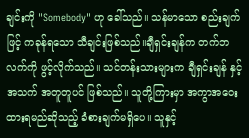ချင်းကို "Somebody" ဟု ခေါ်သည်။ သန်မာသော စည်းချက်ဖြင့် ကခုန်ရသော သီချင်းဖြစ်သည်။ချီရှင်းချန်က တက်ဘလက်ကို ဖွင့်လိုက်သည်။ သင်တန်းသားများက ချီရှင်းချန် နှင့် အသက် အတူတူပင် ဖြစ်သည်။ သူတို့ကြားမှာ အကွာအဝေးထားရမည်ဆိုသည့် ခံစားချက်မရှိပေ။ သူနှင့်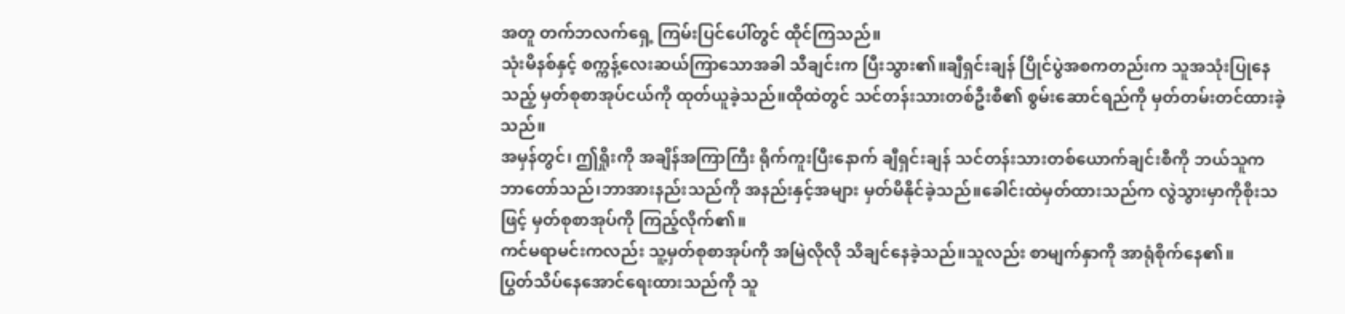အတူ တက်ဘလက်ရှေ့ ကြမ်းပြင်ပေါ်တွင် ထိုင်ကြသည်။
သုံးမိနစ်နှင့် စက္ကန့်လေးဆယ်ကြာသောအခါ သီချင်းက ပြီးသွား၏။ချီရှင်းချန် ပြိုင်ပွဲအစကတည်းက သူအသုံးပြုနေသည့် မှတ်စုစာအုပ်ငယ်ကို ထုတ်ယူခဲ့သည်။ထိုထဲတွင် သင်တန်းသားတစ်ဦးစီ၏ စွမ်းဆောင်ရည်ကို မှတ်တမ်းတင်ထားခဲ့သည်။
အမှန်တွင်၊ ဤရှိုးကို အချိန်အကြာကြီး ရိုက်ကူးပြီးနောက် ချီရှင်းချန် သင်တန်းသားတစ်ယောက်ချင်းစီကို ဘယ်သူက ဘာတော်သည်၊ဘာအားနည်းသည်ကို အနည်းနှင့်အများ မှတ်မိနိုင်ခဲ့သည်။ခေါင်းထဲမှတ်ထားသည်က လွဲသွားမှာကိုစိုးသဖြင့် မှတ်စုစာအုပ်ကို ကြည့်လိုက်၏။
ကင်မရာမင်းကလည်း သူ့မှတ်စုစာအုပ်ကို အမြဲလိုလို သိချင်နေခဲ့သည်။သူလည်း စာမျက်နှာကို အာရုံစိုက်နေ၏။
ပြွတ်သိပ်နေအောင်ရေးထားသည်ကို သူ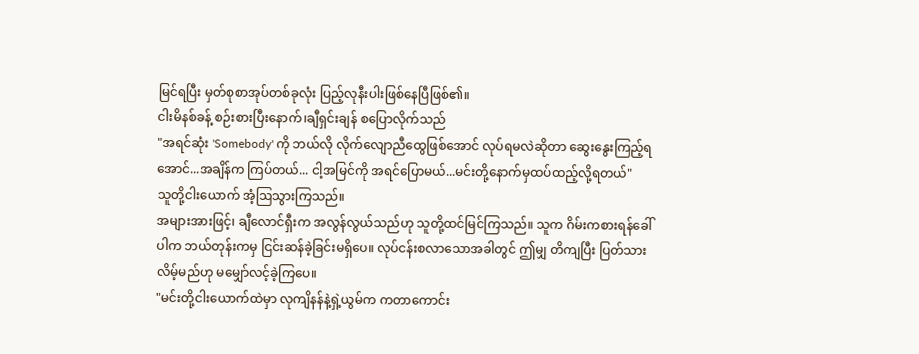မြင်ရပြီး မှတ်စုစာအုပ်တစ်ခုလုံး ပြည့်လုနီးပါးဖြစ်နေပြီဖြစ်၏။
ငါးမိနစ်ခန့် စဉ်းစားပြီးနောက်၊ချီရှင်းချန် စပြောလိုက်သည်
"အရင်ဆုံး 'Somebody' ကို ဘယ်လို လိုက်လျောညီထွေဖြစ်အောင် လုပ်ရမလဲဆိုတာ ဆွေးနွေးကြည့်ရအောင်...အချိန်က ကြပ်တယ်... ငါ့အမြင်ကို အရင်ပြောမယ်...မင်းတို့နောက်မှထပ်ထည့်လို့ရတယ်"
သူတို့ငါးယောက် အံ့ဩသွားကြသည်။
အများအားဖြင့်၊ ချီလောင်ရှီးက အလွန်လွယ်သည်ဟု သူတို့ထင်မြင်ကြသည်။ သူက ဂိမ်းကစားရန်ခေါ်ပါက ဘယ်တုန်းကမှ ငြင်းဆန်ခဲ့ခြင်းမရှိပေ။ လုပ်ငန်းစလာသောအခါတွင် ဤမျှ တိကျပြီး ပြတ်သားလိမ့်မည်ဟု မမျှော်လင့်ခဲ့ကြပေ။
"မင်းတို့ငါးယောက်ထဲမှာ လုကျိနန်နဲ့ရှဲ့ယွမ်က ကတာကောင်း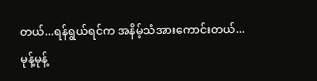တယ်...ရန်ရွယ်ရင်က အနိမ့်သံအားကောင်းတယ်...မုန့်မုန့်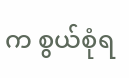က စွယ်စုံရ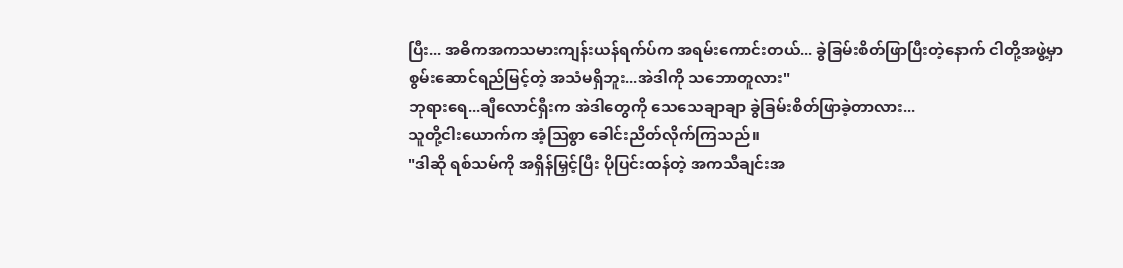ပြီး... အဓိကအကသမားကျန်းယန်ရက်ပ်က အရမ်းကောင်းတယ်... ခွဲခြမ်းစိတ်ဖြာပြီးတဲ့နောက် ငါတို့အဖွဲ့မှာ စွမ်းဆောင်ရည်မြင့်တဲ့ အသံမရှိဘူး...အဲဒါကို သဘောတူလား"
ဘုရားရေ...ချီလောင်ရှီးက အဲဒါတွေကို သေသေချာချာ ခွဲခြမ်းစိတ်ဖြာခဲ့တာလား...
သူတို့ငါးယောက်က အံ့သြစွာ ခေါင်းညိတ်လိုက်ကြသည်။
"ဒါဆို ရစ်သမ်ကို အရှိန်မြှင့်ပြီး ပိုပြင်းထန်တဲ့ အကသီချင်းအ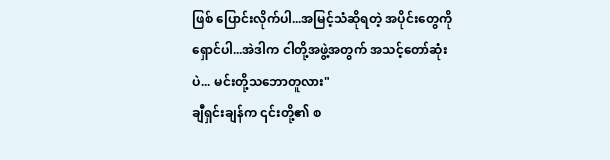ဖြစ် ပြောင်းလိုက်ပါ...အမြင့်သံဆိုရတဲ့ အပိုင်းတွေကို ရှောင်ပါ...အဲဒါက ငါတို့အဖွဲ့အတွက် အသင့်တော်ဆုံးပဲ... မင်းတို့သဘောတူလား"
ချီရှင်းချန်က ၎င်းတို့၏ စ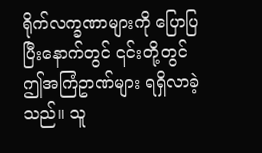ရိုက်လက္ခဏာများကို ပြောပြပြီးနောက်တွင် ၎င်းတို့တွင် ဤအကြံဥာဏ်များ ရရှိလာခဲ့သည်။ သူ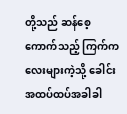တို့သည် ဆန်စေ့ကောက်သည့် ကြက်ကလေးများကဲ့သို့ ခေါင်းအထပ်ထပ်အခါခါ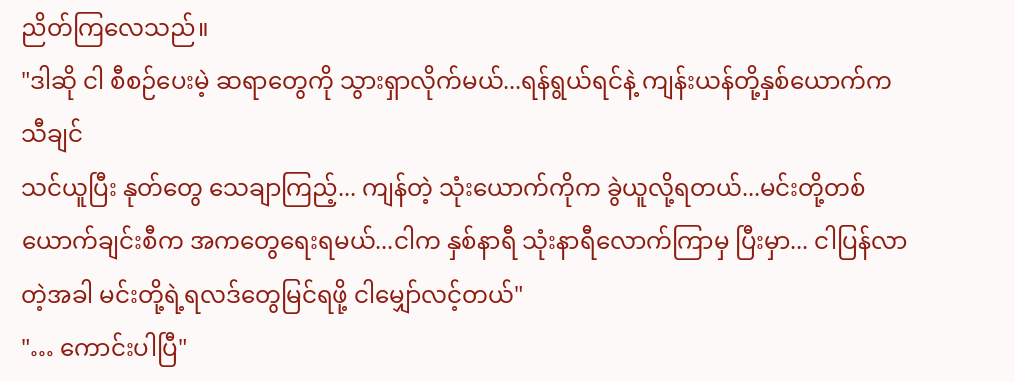ညိတ်ကြလေသည်။
"ဒါဆို ငါ စီစဉ်ပေးမဲ့ ဆရာတွေကို သွားရှာလိုက်မယ်...ရန်ရွယ်ရင်နဲ့ ကျန်းယန်တို့နှစ်ယောက်က သီချင်
သင်ယူပြီး နုတ်တွေ သေချာကြည့်... ကျန်တဲ့ သုံးယောက်ကိုက ခွဲယူလို့ရတယ်...မင်းတို့တစ်ယောက်ချင်းစီက အကတွေရေးရမယ်...ငါက နှစ်နာရီ သုံးနာရီလောက်ကြာမှ ပြီးမှာ... ငါပြန်လာတဲ့အခါ မင်းတို့ရဲ့ရလဒ်တွေမြင်ရဖို့ ငါမျှော်လင့်တယ်"
"… ကောင်းပါပြီ"